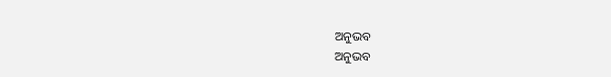ଅନୁଭବ
ଅନୁଭବ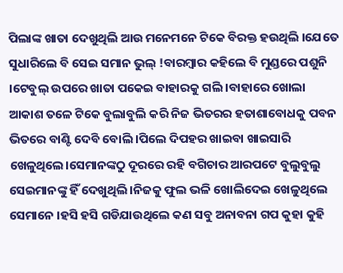ପିଲାଙ୍କ ଖାତା ଦେଖୁଥିଲି ଆଉ ମନେମନେ ଟିକେ ବିରକ୍ତ ହଉଥିଲି ।ଯେତେ ସୁଧାରିଲେ ବି ସେଇ ସମାନ ଭୁଲ୍ !ବାରମ୍ବାର କହିଲେ ବି ମୁଣ୍ଡରେ ପଶୁନି ।ଟେବୁଲ୍ ଉପରେ ଖାତା ପକେଇ ବାହାରକୁ ଗଲି ।ବାହାରେ ଖୋଲା ଆକାଶ ତଳେ ଟିକେ ବୁଲାବୁଲି କରି ନିଜ ଭିତରର ହତାଶାବୋଧକୁ ପବନ ଭିତରେ ବାଣ୍ଟି ଦେବି ବୋଲି ।ପିଲେ ଦିପହର ଖାଇବା ଖାଇସାରି ଖେଳୁଥିଲେ।ସେମାନଙ୍କଠୁ ଦୂରରେ ରହି ବଗିଚାର ଆରପଟେ ବୁଲୁବୁଲୁ ସେଇମାନଙ୍କୁ ହିଁ ଦେଖୁଥିଲି ।ନିଜକୁ ଫୁଲ ଭଳି ଖୋଲିଦେଇ ଖେଳୁଥିଲେ ସେମାନେ ।ହସି ହସି ଗଡିଯାଉଥିଲେ କଣ ସବୁ ଅନାବନା ଗପ କୁହା କୁହି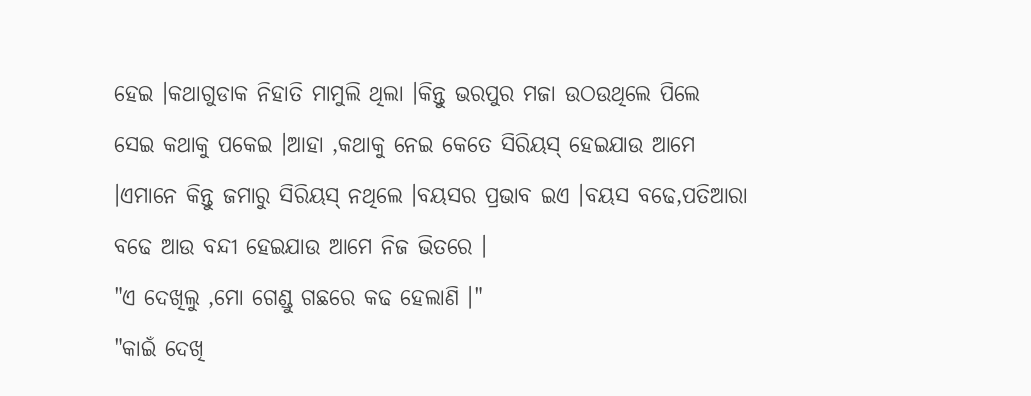ହେଇ ।କଥାଗୁଡାକ ନିହାତି ମାମୁଲି ଥିଲା ।କିନ୍ତୁ ଭରପୁର ମଜା ଉଠଉଥିଲେ ପିଲେ ସେଇ କଥାକୁ ପକେଇ ।ଆହା ,କଥାକୁ ନେଇ କେତେ ସିରିୟସ୍ ହେଇଯାଉ ଆମେ ।ଏମାନେ କିନ୍ତୁ ଜମାରୁ ସିରିୟସ୍ ନଥିଲେ ।ବୟସର ପ୍ରଭାବ ଇଏ ।ବୟସ ବଢେ,ପତିଆରା ବଢେ ଆଉ ବନ୍ଦୀ ହେଇଯାଉ ଆମେ ନିଜ ଭିତରେ ।
"ଏ ଦେଖିଲୁ ,ମୋ ଗେଣ୍ଡୁ ଗଛରେ କଢ ହେଲାଣି ।"
"କାଇଁ ଦେଖି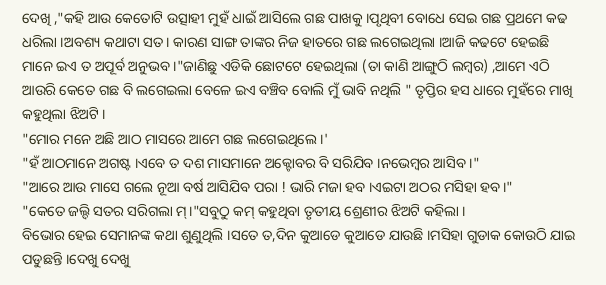ଦେଖି ,"କହି ଆଉ କେତୋଟି ଉତ୍ସାହୀ ମୁହଁ ଧାଇଁ ଆସିଲେ ଗଛ ପାଖକୁ ।ପୃଥିବୀ ବୋଧେ ସେଇ ଗଛ ପ୍ରଥମେ କଢ ଧରିଲା ।ଅବଶ୍ୟ କଥାଟା ସତ। କାରଣ ସାଙ୍ଗ ତାଙ୍କର ନିଜ ହାତରେ ଗଛ ଲଗେଇଥିଲା ।ଆଜି କଢଟେ ହେଇଛି ମାନେ ଇଏ ତ ଅପୂର୍ବ ଅନୁଭବ ।"ଜାଣିଛୁ ଏଡିକି ଛୋଟଟେ ହେଇଥିଲା (ତା କାଣି ଆଙ୍ଗୁଠି ଲମ୍ବର) ,ଆମେ ଏଠି ଆଉରି କେତେ ଗଛ ବି ଲଗେଇଲା ବେଳେ ଇଏ ବଞ୍ଚିବ ବୋଲି ମୁଁ ଭାବି ନଥିଲି " ତୃପ୍ତିର ହସ ଧାରେ ମୁହଁରେ ମାଖି କହୁଥିଲା ଝିଅଟି ।
"ମୋର ମନେ ଅଛି ଆଠ ମାସରେ ଆମେ ଗଛ ଲଗେଇଥିଲେ ।'
"ହଁ ଆଠମାନେ ଅଗଷ୍ଟ ।ଏବେ ତ ଦଶ ମାସମାନେ ଅକ୍ଟୋବର ବି ସରିଯିବ ।ନଭେମ୍ବର ଆସିବ ।"
"ଆରେ ଆଉ ମାସେ ଗଲେ ନୂଆ ବର୍ଷ ଆସିଯିବ ପରା ! ଭାରି ମଜା ହବ ।ଏଇଟା ଅଠର ମସିହା ହବ।"
"କେତେ ଜଲ୍ଦି ସତର ସରିଗଲା ମ୍।"ସବୁଠୁ କମ୍ କହୁଥିବା ତୃତୀୟ ଶ୍ରେଣୀର ଝିଅଟି କହିଲା ।
ବିଭୋର ହେଇ ସେମାନଙ୍କ କଥା ଶୁଣୁଥିଲି ।ସତେ ତ,ଦିନ କୁଆଡେ କୁଆଡେ ଯାଉଛି ।ମସିହା ଗୁଡାକ କୋଉଠି ଯାଇ ପଡୁଛନ୍ତି ।ଦେଖୁ ଦେଖୁ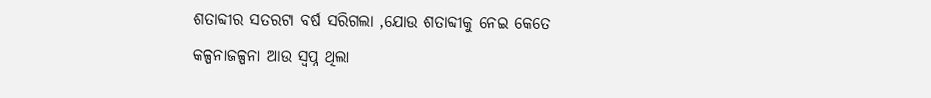ଶତାବ୍ଦୀର ସତରଟା ବର୍ଷ ସରିଗଲା ,ଯୋଉ ଶତାବ୍ଦୀକୁ ନେଇ କେତେ କଳ୍ପନାଜଳ୍ପନା ଆଉ ସ୍ବପ୍ନ ଥିଲା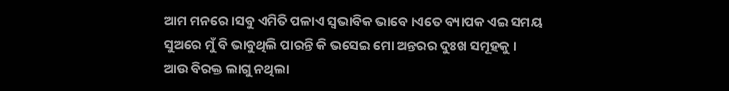ଆମ ମନରେ ।ସବୁ ଏମିତି ପଳାଏ ସ୍ବଭାବିକ ଭାବେ ।ଏତେ ବ୍ୟାପକ ଏଇ ସମୟ ସୁଅରେ ମୁଁ ବି ଭାବୁଥିଲି ପାରନ୍ତି କି ଭସେଇ ମୋ ଅନ୍ତରର ଦୁଃଖ ସମୂହକୁ ।
ଆଉ ବିରକ୍ତ ଲାଗୁ ନଥିଲା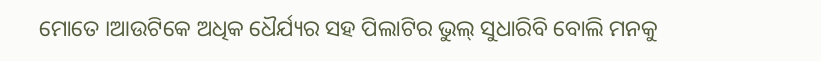ମୋତେ ।ଆଉଟିକେ ଅଧିକ ଧୈର୍ଯ୍ୟର ସହ ପିଲାଟିର ଭୁଲ୍ ସୁଧାରିବି ବୋଲି ମନକୁ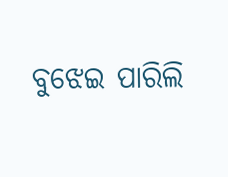ବୁଝେଇ ପାରିଲି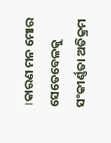।କାରଣ ମନ ମୋର ସେତେବେଳକୁ ସଂକୀର୍ଣ୍ଣତା ଅତିକ୍ରମ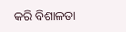କରି ବିଶାଳତା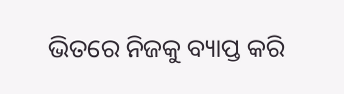ଭିତରେ ନିଜକୁ ବ୍ୟାପ୍ତ କରି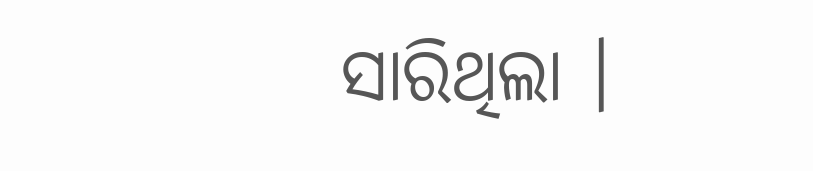ସାରିଥିଲା ।